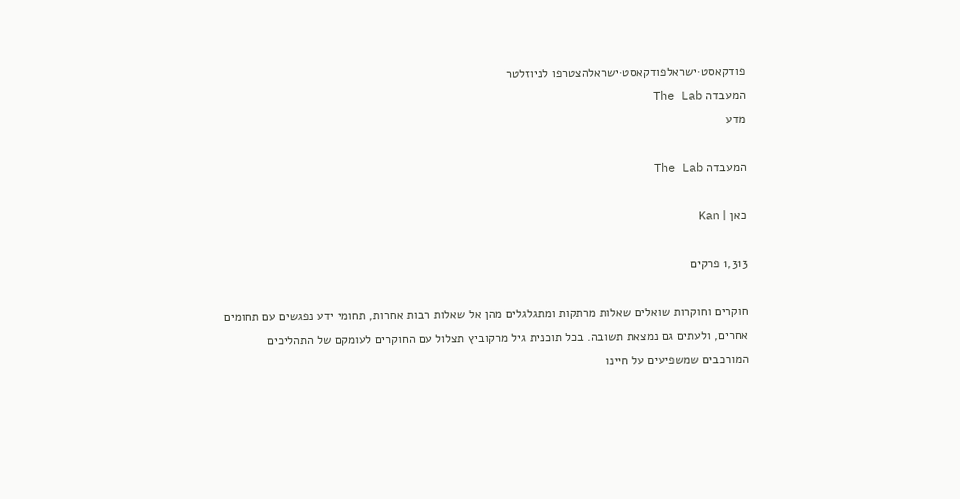פודקאסט·ישראלפודקאסט·ישראלהצטרפו לניוזלטר
המעבדה The Lab
מדע

המעבדה The Lab

כאן | Kan

1,313 פרקים

חוקרים וחוקרות שואלים שאלות מרתקות ומתגלגלים מהן אל שאלות רבות אחרות, תחומי ידע נפגשים עם תחומים אחרים, ולעתים גם נמצאת תשובה. בכל תוכנית גיל מרקוביץ תצלול עם החוקרים לעומקם של התהליכים המורכבים שמשפיעים על חיינו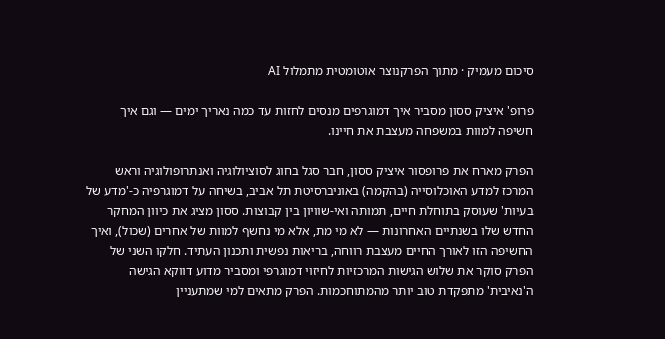סיכום מעמיק · מתוך הפרקנוצר אוטומטית מתמלול AI

פרופ' איציק ססון מסביר איך דמוגרפים מנסים לחזות עד כמה נאריך ימים — וגם איך חשיפה למוות במשפחה מעצבת את חיינו.

הפרק מארח את פרופסור איציק ססון, חבר סגל בחוג לסוציולוגיה ואנתרופולוגיה וראש המרכז למדע האוכלוסייה (בהקמה) באוניברסיטת תל אביב, בשיחה על דמוגרפיה כ-'מדע של בעיות' שעוסק בתוחלת חיים, תמותה ואי-שוויון בין קבוצות. ססון מציג את כיוון המחקר החדש שלו בשנתיים האחרונות — לא מי מת, אלא מי נחשף למוות של אחרים (שכול), ואיך החשיפה הזו לאורך החיים מעצבת רווחה, בריאות נפשית ותכנון העתיד. חלקו השני של הפרק סוקר את שלוש הגישות המרכזיות לחיזוי דמוגרפי ומסביר מדוע דווקא הגישה ה'נאיבית' מתפקדת טוב יותר מהמתוחכמות. הפרק מתאים למי שמתעניין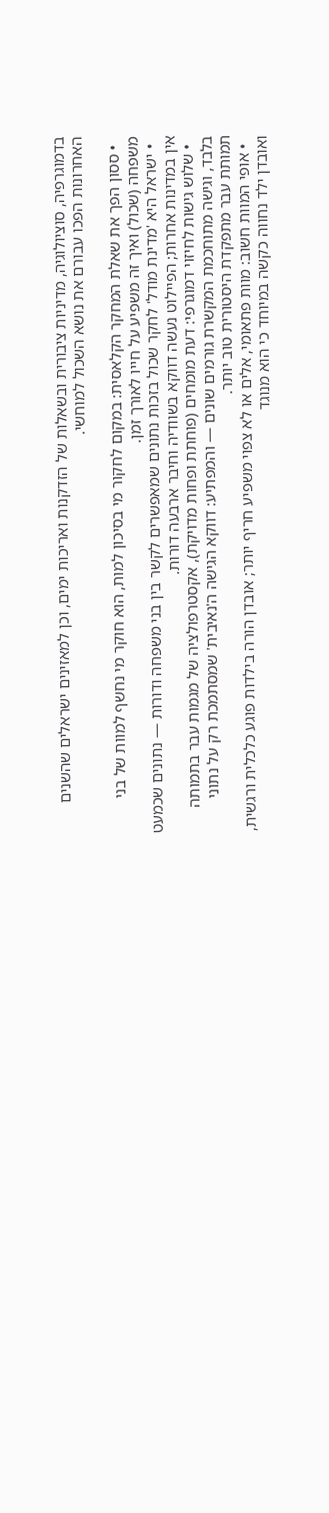בדמוגרפיה, סוציולוגיה, מדיניות ציבורית ובשאלות של הזדקנות ואריכות ימים, וכן למאזינים ישראלים שהשנים האחרונות הפכו עבורם את נושא השכול למוחשי.

  • ססון הפך את שאלת המחקר הקלאסית: במקום לחקור מי בסיכון למות, הוא חוקר מי נחשף למוות של בני משפחה (שכול) ואיך זה משפיע על חייו לאורך זמן.
  • ישראל היא 'מדינת מודל' לחקר שכול בזכות נתונים שמאפשרים לקשר בין בני משפחה ודורות — נתונים שכמעט אין במדינות אחרות; הפיילוט נעשה דווקא בשוודיה וחיבר ארבעה דורות.
  • שלוש גישות לחיזוי דמוגרפי: דעת מומחים (פוחתת ופחות מדויקת), אקסטרפולציה של מגמות עבר בתמותה בלבד, וגישה מתוחכמת המקשרת גורמים שונים — והמפתיע: דווקא הגישה ה'נאיבית' שמסתמכת רק על נתוני תמותת עבר מתפקדת היסטורית טוב יותר.
  • אופי המוות חשוב: מוות פתאומי, אלים או לא צפוי משפיע חריף יותר; אובדן הורה בילדות פוגע כלכלית ורגשית, ואובדן ילד נחווה כקשה במיוחד כי הוא מנוגד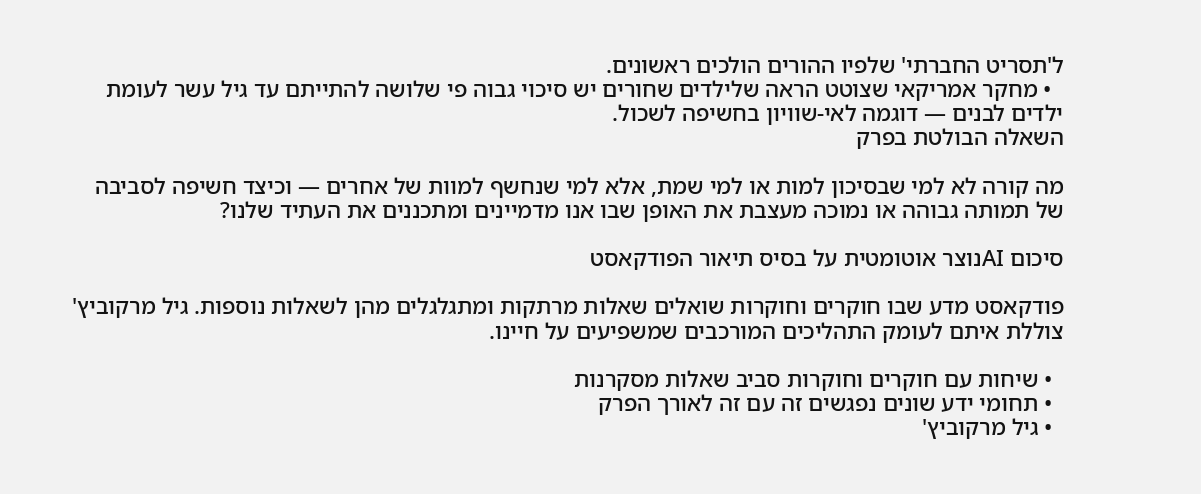ל'תסריט החברתי' שלפיו ההורים הולכים ראשונים.
  • מחקר אמריקאי שצוטט הראה שלילדים שחורים יש סיכוי גבוה פי שלושה להתייתם עד גיל עשר לעומת ילדים לבנים — דוגמה לאי-שוויון בחשיפה לשכול.
השאלה הבולטת בפרק

מה קורה לא למי שבסיכון למות או למי שמת, אלא למי שנחשף למוות של אחרים — וכיצד חשיפה לסביבה של תמותה גבוהה או נמוכה מעצבת את האופן שבו אנו מדמיינים ומתכננים את העתיד שלנו?

סיכום AIנוצר אוטומטית על בסיס תיאור הפודקאסט

פודקאסט מדע שבו חוקרים וחוקרות שואלים שאלות מרתקות ומתגלגלים מהן לשאלות נוספות. גיל מרקוביץ' צוללת איתם לעומק התהליכים המורכבים שמשפיעים על חיינו.

  • שיחות עם חוקרים וחוקרות סביב שאלות מסקרנות
  • תחומי ידע שונים נפגשים זה עם זה לאורך הפרק
  • גיל מרקוביץ'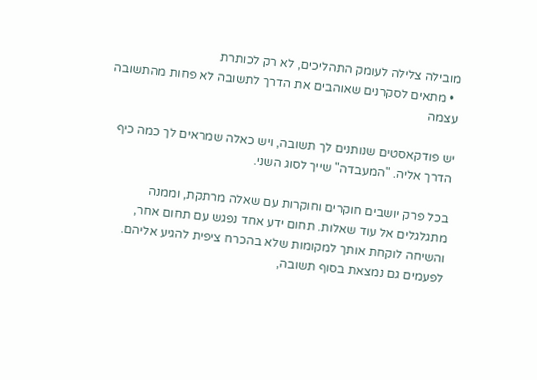מובילה צלילה לעומק התהליכים, לא רק לכותרת
  • מתאים לסקרנים שאוהבים את הדרך לתשובה לא פחות מהתשובה עצמה

יש פודקאסטים שנותנים לך תשובה, ויש כאלה שמראים לך כמה כיף הדרך אליה. "המעבדה" שייך לסוג השני.

בכל פרק יושבים חוקרים וחוקרות עם שאלה מרתקת, וממנה מתגלגלים אל עוד שאלות. תחום ידע אחד נפגש עם תחום אחר, והשיחה לוקחת אותך למקומות שלא בהכרח ציפית להגיע אליהם. לפעמים גם נמצאת בסוף תשובה,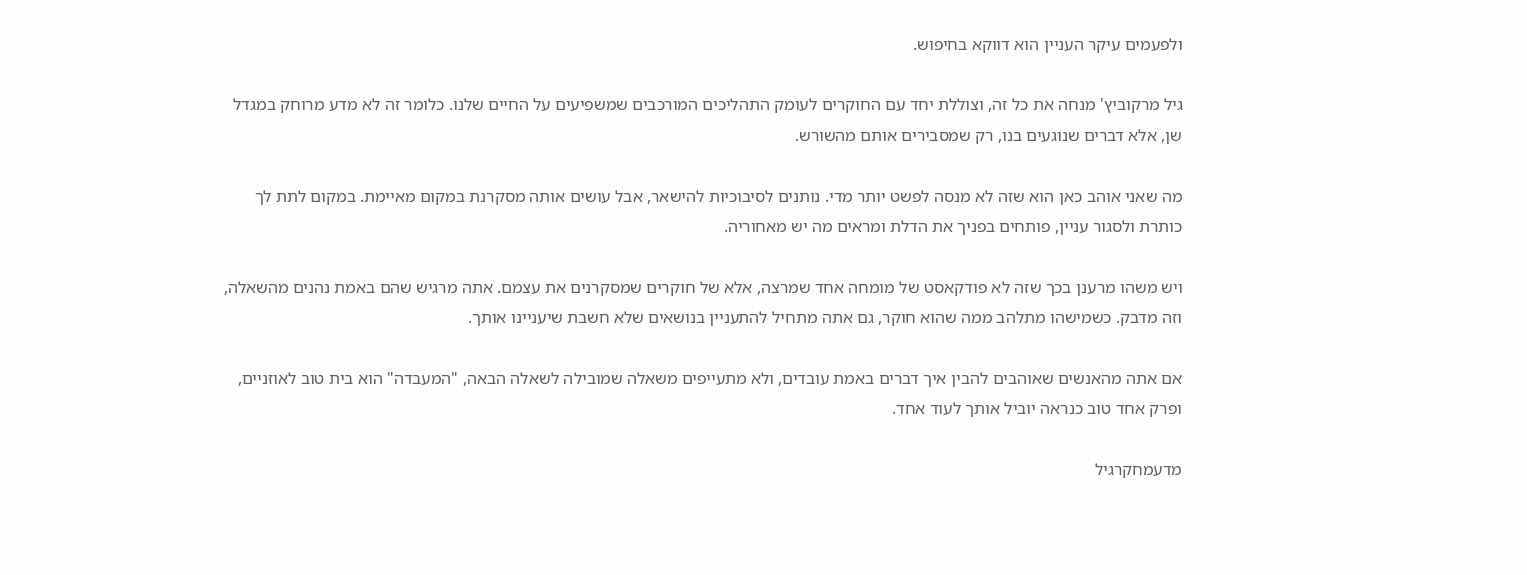ולפעמים עיקר העניין הוא דווקא בחיפוש.

גיל מרקוביץ' מנחה את כל זה, וצוללת יחד עם החוקרים לעומק התהליכים המורכבים שמשפיעים על החיים שלנו. כלומר זה לא מדע מרוחק במגדל שן, אלא דברים שנוגעים בנו, רק שמסבירים אותם מהשורש.

מה שאני אוהב כאן הוא שזה לא מנסה לפשט יותר מדי. נותנים לסיבוכיות להישאר, אבל עושים אותה מסקרנת במקום מאיימת. במקום לתת לך כותרת ולסגור עניין, פותחים בפניך את הדלת ומראים מה יש מאחוריה.

ויש משהו מרענן בכך שזה לא פודקאסט של מומחה אחד שמרצה, אלא של חוקרים שמסקרנים את עצמם. אתה מרגיש שהם באמת נהנים מהשאלה, וזה מדבק. כשמישהו מתלהב ממה שהוא חוקר, גם אתה מתחיל להתעניין בנושאים שלא חשבת שיעניינו אותך.

אם אתה מהאנשים שאוהבים להבין איך דברים באמת עובדים, ולא מתעייפים משאלה שמובילה לשאלה הבאה, "המעבדה" הוא בית טוב לאוזניים, ופרק אחד טוב כנראה יוביל אותך לעוד אחד.

מדעמחקרגיל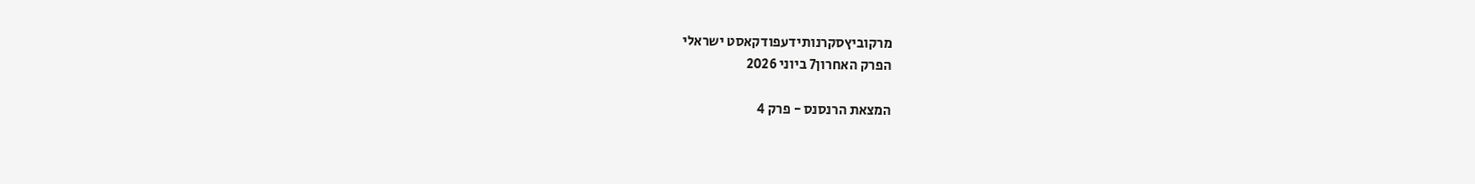מרקוביץסקרנותידעפודקאסט ישראלי
הפרק האחרון7 ביוני 2026

המצאת הרנסנס - פרק 4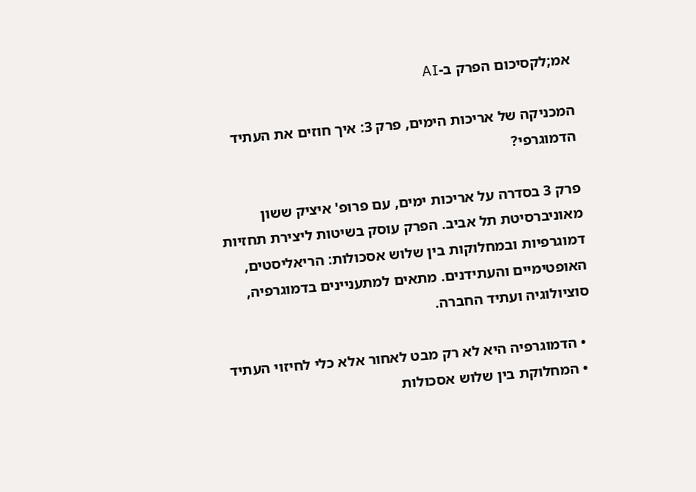אמ;לקסיכום הפרק ב-AI

המכניקה של אריכות הימים, פרק 3: איך חוזים את העתיד הדמוגרפי?

פרק 3 בסדרה על אריכות ימים, עם פרופ' איציק ששון מאוניברסיטת תל אביב. הפרק עוסק בשיטות ליצירת תחזיות דמוגרפיות ובמחלוקות בין שלוש אסכולות: הריאליסטים, האופטימיים והעתידנים. מתאים למתעניינים בדמוגרפיה, סוציולוגיה ועתיד החברה.

  • הדמוגרפיה היא לא רק מבט לאחור אלא כלי לחיזוי העתיד
  • המחלוקת בין שלוש אסכולות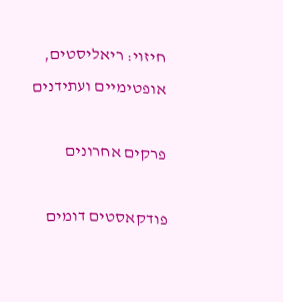חיזוי: ריאליסטים, אופטימיים ועתידנים

פרקים אחרונים

פודקאסטים דומים